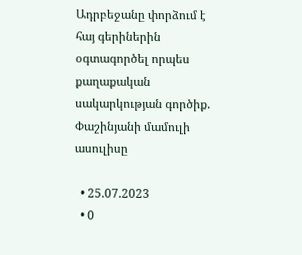Ադրբեջանը փորձում է հայ գերիներին օգտագործել որպես քաղաքական սակարկության գործիք. Փաշինյանի մամուլի ասուլիսը

  • 25.07.2023
  • 0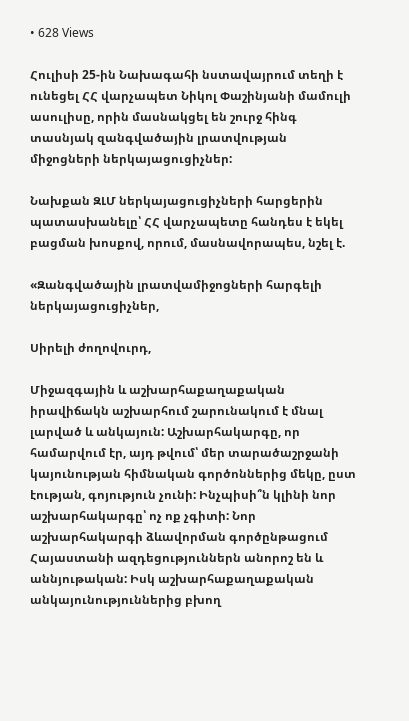• 628 Views

Հուլիսի 25-ին Նախագահի նստավայրում տեղի է ունեցել ՀՀ վարչապետ Նիկոլ Փաշինյանի մամուլի ասուլիսը, որին մասնակցել են շուրջ հինգ տասնյակ զանգվածային լրատվության միջոցների ներկայացուցիչներ:

Նախքան ԶԼՄ ներկայացուցիչների հարցերին պատասխանելը՝ ՀՀ վարչապետը հանդես է եկել բացման խոսքով, որում, մասնավորապես, նշել է.

«Զանգվածային լրատվամիջոցների հարգելի ներկայացուցիչներ,

Սիրելի ժողովուրդ,

Միջազգային և աշխարհաքաղաքական իրավիճակն աշխարհում շարունակում է մնալ լարված և անկայուն: Աշխարհակարգը, որ համարվում էր, այդ թվում՝ մեր տարածաշրջանի կայունության հիմնական գործոններից մեկը, ըստ էության, գոյություն չունի: Ինչպիսի՞ն կլինի նոր աշխարհակարգը՝ ոչ ոք չգիտի: Նոր աշխարհակարգի ձևավորման գործընթացում Հայաստանի ազդեցություններն անորոշ են և աննյութական: Իսկ աշխարհաքաղաքական անկայունություններից բխող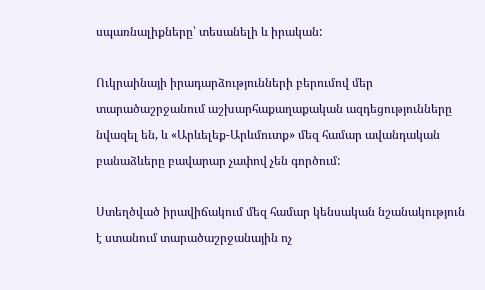սպառնալիքները՝ տեսանելի և իրական:

Ուկրաինայի իրադարձությունների բերումով մեր տարածաշրջանում աշխարհաքաղաքական ազդեցությունները նվազել են, և «Արևելեք-Արևմուտք» մեզ համար ավանդական բանաձևերը բավարար չափով չեն գործում:

Ստեղծված իրավիճակում մեզ համար կենսական նշանակություն է ստանում տարածաշրջանային ոչ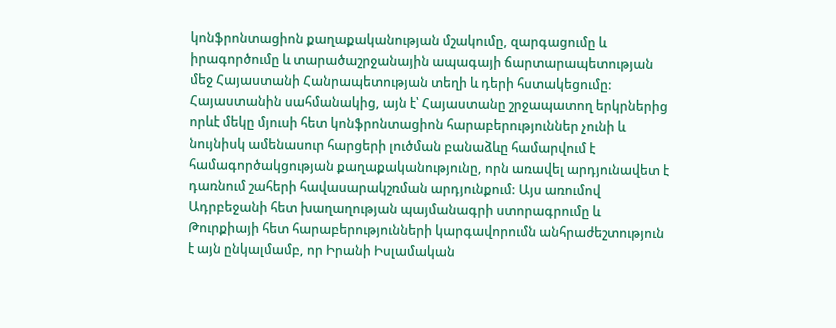կոնֆրոնտացիոն քաղաքականության մշակումը, զարգացումը և իրագործումը և տարածաշրջանային ապագայի ճարտարապետության մեջ Հայաստանի Հանրապետության տեղի և դերի հստակեցումը: Հայաստանին սահմանակից, այն է՝ Հայաստանը շրջապատող երկրներից որևէ մեկը մյուսի հետ կոնֆրոնտացիոն հարաբերություններ չունի և նույնիսկ ամենասուր հարցերի լուծման բանաձևը համարվում է համագործակցության քաղաքականությունը, որն առավել արդյունավետ է դառնում շահերի հավասարակշռման արդյունքում: Այս առումով Ադրբեջանի հետ խաղաղության պայմանագրի ստորագրումը և Թուրքիայի հետ հարաբերությունների կարգավորումն անհրաժեշտություն է այն ընկալմամբ, որ Իրանի Իսլամական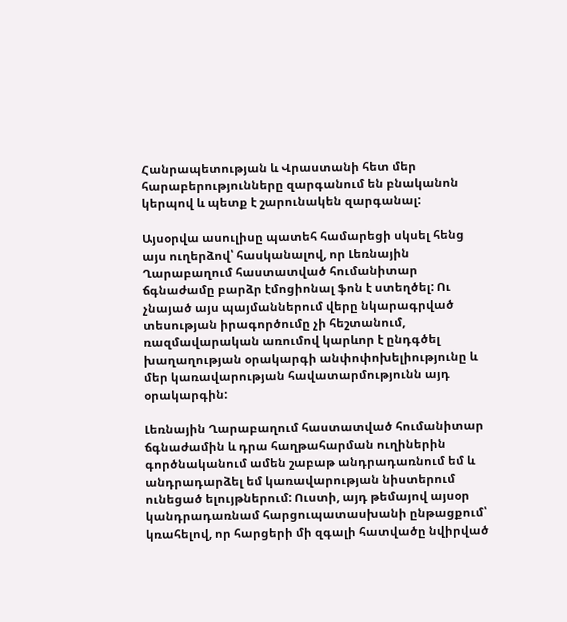Հանրապետության և Վրաստանի հետ մեր հարաբերությունները զարգանում են բնականոն կերպով և պետք է շարունակեն զարգանալ:

Այսօրվա ասուլիսը պատեհ համարեցի սկսել հենց այս ուղերձով՝ հասկանալով, որ Լեռնային Ղարաբաղում հաստատված հումանիտար ճգնաժամը բարձր էմոցիոնալ ֆոն է ստեղծել: Ու չնայած այս պայմաններում վերը նկարագրված տեսության իրագործումը չի հեշտանում, ռազմավարական առումով կարևոր է ընդգծել խաղաղության օրակարգի անփոփոխելիությունը և մեր կառավարության հավատարմությունն այդ օրակարգին:

Լեռնային Ղարաբաղում հաստատված հումանիտար ճգնաժամին և դրա հաղթահարման ուղիներին գործնականում ամեն շաբաթ անդրադառնում եմ և անդրադարձել եմ կառավարության նիստերում ունեցած ելույթներում: Ուստի, այդ թեմայով այսօր կանդրադառնամ հարցուպատասխանի ընթացքում՝ կռահելով, որ հարցերի մի զգալի հատվածը նվիրված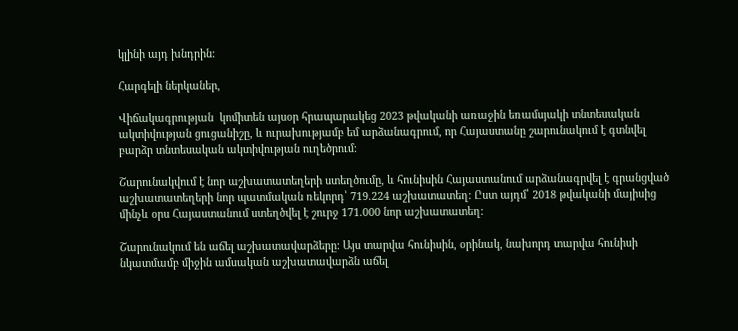կլինի այդ խնդրին:

Հարգելի ներկաներ,

Վիճակագրության  կոմիտեն այսօր հրապարակեց 2023 թվականի առաջին եռամսյակի տնտեսական ակտիվության ցուցանիշը, և ուրախությամբ եմ արձանագրում, որ Հայաստանը շարունակում է գտնվել բարձր տնտեսական ակտիվության ուղեծրում:

Շարունակվում է նոր աշխատատեղերի ստեղծումը, և հունիսին Հայաստանում արձանագրվել է գրանցված աշխատատեղերի նոր պատմական ռեկորդ՝ 719.224 աշխատատեղ: Ըստ այդմ՝ 2018 թվականի մայիսից մինչև օրս Հայաստանում ստեղծվել է շուրջ 171.000 նոր աշխատատեղ:

Շարունակում են աճել աշխատավարձերը: Այս տարվա հունիսին, օրինակ, նախորդ տարվա հունիսի նկատմամբ միջին ամսական աշխատավարձն աճել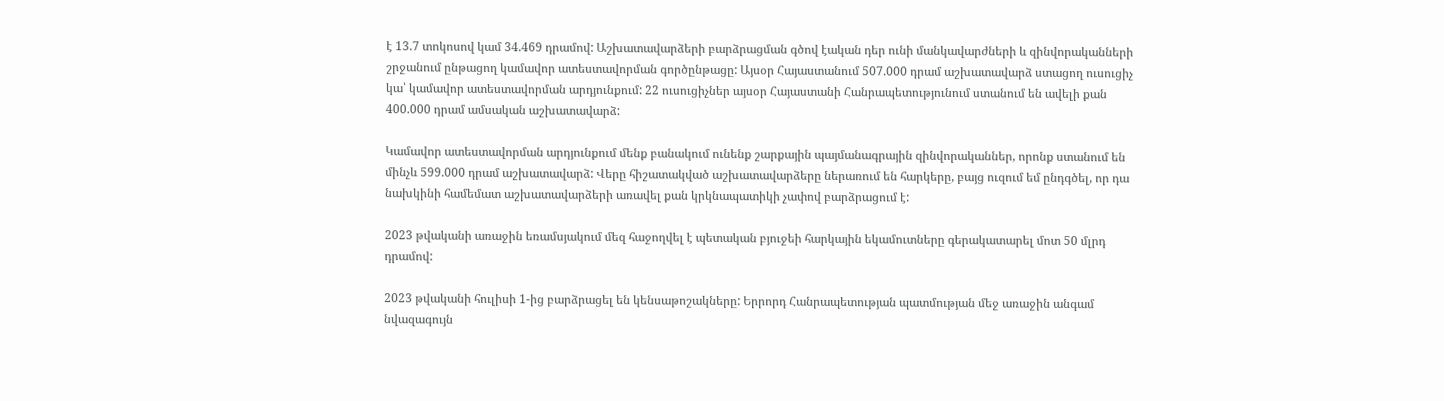է 13.7 տոկոսով կամ 34.469 դրամով: Աշխատավարձերի բարձրացման գծով էական դեր ունի մանկավարժների և զինվորականների շրջանում ընթացող կամավոր ատեստավորման գործընթացը: Այսօր Հայաստանում 507.000 դրամ աշխատավարձ ստացող ուսուցիչ կա՝ կամավոր ատեստավորման արդյունքում: 22 ուսուցիչներ այսօր Հայաստանի Հանրապետությունում ստանում են ավելի քան 400.000 դրամ ամսական աշխատավարձ:

Կամավոր ատեստավորման արդյունքում մենք բանակում ունենք շարքային պայմանագրային զինվորականներ, որոնք ստանում են մինչև 599.000 դրամ աշխատավարձ: Վերը հիշատակված աշխատավարձերը ներառում են հարկերը, բայց ուզում եմ ընդգծել, որ դա նախկինի համեմատ աշխատավարձերի առավել քան կրկնապատիկի չափով բարձրացում է:

2023 թվականի առաջին եռամսյակում մեզ հաջողվել է պետական բյուջեի հարկային եկամուտները գերակատարել մոտ 50 մլրդ դրամով:

2023 թվականի հուլիսի 1-ից բարձրացել են կենսաթոշակները: Երրորդ Հանրապետության պատմության մեջ առաջին անգամ նվազագույն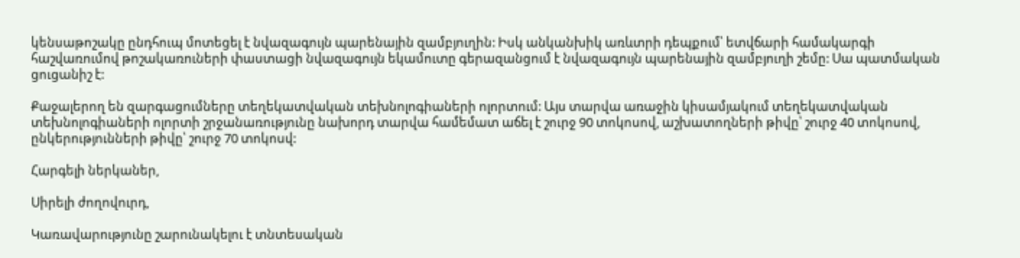կենսաթոշակը ընդհուպ մոտեցել է նվազագույն պարենային զամբյուղին: Իսկ անկանխիկ առևտրի դեպքում՝ ետվճարի համակարգի հաշվառումով թոշակառուների փաստացի նվազագույն եկամուտը գերազանցում է նվազագույն պարենային զամբյուղի շեմը: Սա պատմական ցուցանիշ է:

Քաջալերող են զարգացումները տեղեկատվական տեխնոլոգիաների ոլորտում: Այս տարվա առաջին կիսամյակում տեղեկատվական տեխնոլոգիաների ոլորտի շրջանառությունը նախորդ տարվա համեմատ աճել է շուրջ 90 տոկոսով, աշխատողների թիվը՝ շուրջ 40 տոկոսով, ընկերությունների թիվը՝ շուրջ 70 տոկոսվ:

Հարգելի ներկաներ,

Սիրելի ժողովուրդ,

Կառավարությունը շարունակելու է տնտեսական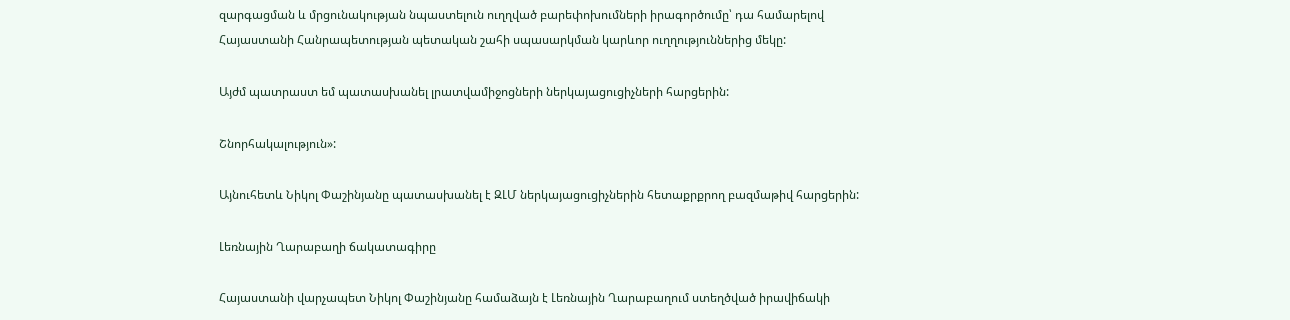զարգացման և մրցունակության նպաստելուն ուղղված բարեփոխումների իրագործումը՝ դա համարելով Հայաստանի Հանրապետության պետական շահի սպասարկման կարևոր ուղղություններից մեկը:

Այժմ պատրաստ եմ պատասխանել լրատվամիջոցների ներկայացուցիչների հարցերին:

Շնորհակալություն»:

Այնուհետև Նիկոլ Փաշինյանը պատասխանել է ԶԼՄ ներկայացուցիչներին հետաքրքրող բազմաթիվ հարցերին:

Լեռնային Ղարաբաղի ճակատագիրը

Հայաստանի վարչապետ Նիկոլ Փաշինյանը համաձայն է Լեռնային Ղարաբաղում ստեղծված իրավիճակի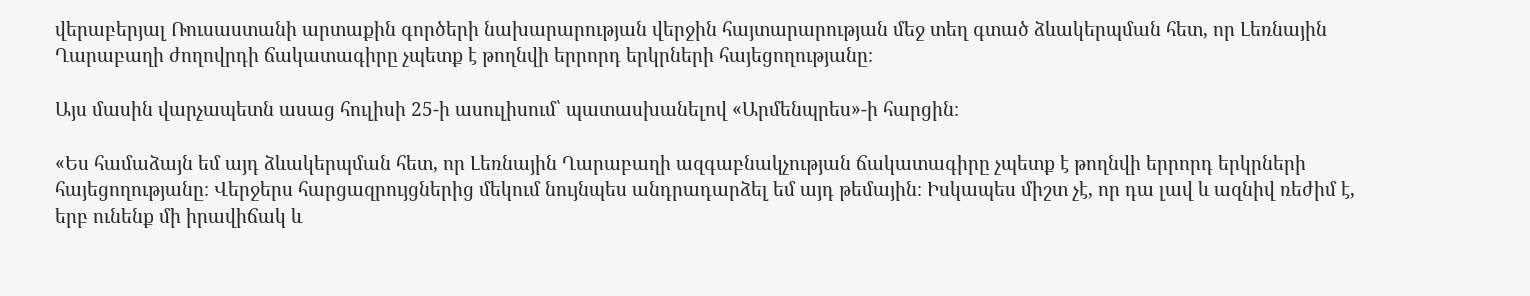վերաբերյալ Ռուսաստանի արտաքին գործերի նախարարության վերջին հայտարարության մեջ տեղ գտած ձևակերպման հետ, որ Լեռնային Ղարաբաղի ժողովրդի ճակատագիրը չպետք է թողնվի երրորդ երկրների հայեցողությանը։

Այս մասին վարչապետն ասաց հուլիսի 25-ի ասուլիսում՝ պատասխանելով «Արմենպրես»-ի հարցին։

«Ես համաձայն եմ այդ ձևակերպման հետ, որ Լեռնային Ղարաբաղի ազգաբնակչության ճակատագիրը չպետք է թողնվի երրորդ երկրների հայեցողությանը։ Վերջերս հարցազրույցներից մեկում նույնպես անդրադարձել եմ այդ թեմային։ Իսկապես միշտ չէ, որ դա լավ և ազնիվ ռեժիմ է, երբ ունենք մի իրավիճակ և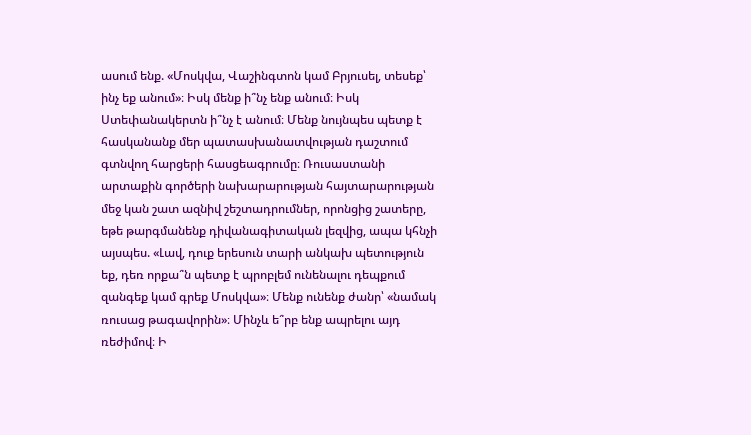ասում ենք. «Մոսկվա, Վաշինգտոն կամ Բրյուսել, տեսեք՝ ինչ եք անում»։ Իսկ մենք ի՞նչ ենք անում։ Իսկ Ստեփանակերտն ի՞նչ է անում։ Մենք նույնպես պետք է հասկանանք մեր պատասխանատվության դաշտում գտնվող հարցերի հասցեագրումը։ Ռուսաստանի արտաքին գործերի նախարարության հայտարարության մեջ կան շատ ազնիվ շեշտադրումներ, որոնցից շատերը, եթե թարգմանենք դիվանագիտական լեզվից, ապա կհնչի այսպես. «Լավ, դուք երեսուն տարի անկախ պետություն եք, դեռ որքա՞ն պետք է պրոբլեմ ունենալու դեպքում զանգեք կամ գրեք Մոսկվա»։ Մենք ունենք ժանր՝ «նամակ ռուսաց թագավորին»։ Մինչև ե՞րբ ենք ապրելու այդ ռեժիմով։ Ի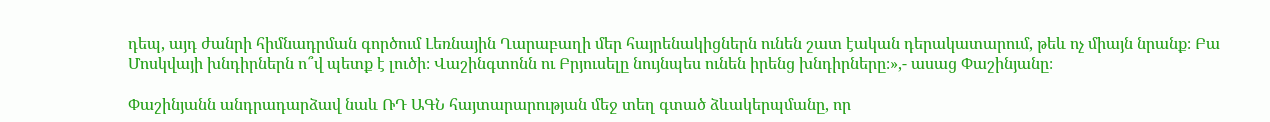դեպ, այդ ժանրի հիմնադրման գործում Լեռնային Ղարաբաղի մեր հայրենակիցներն ունեն շատ էական դերակատարում, թեև ոչ միայն նրանք։ Բա Մոսկվայի խնդիրներն ո՞վ պետք է լուծի։ Վաշինգտոնն ու Բրյուսելը նույնպես ունեն իրենց խնդիրները։»,- ասաց Փաշինյանը։

Փաշինյանն անդրադարձավ նաև ՌԴ ԱԳՆ հայտարարության մեջ տեղ գտած ձևակերպմանը, որ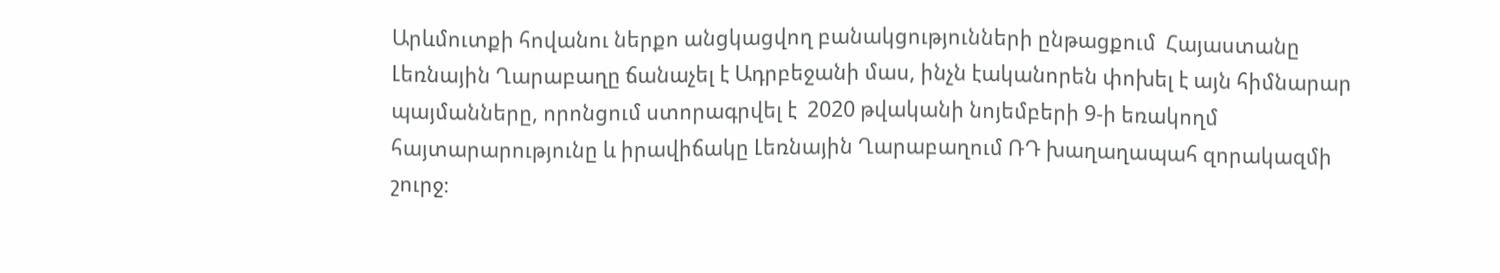Արևմուտքի հովանու ներքո անցկացվող բանակցությունների ընթացքում  Հայաստանը Լեռնային Ղարաբաղը ճանաչել է Ադրբեջանի մաս, ինչն էականորեն փոխել է այն հիմնարար պայմանները, որոնցում ստորագրվել է  2020 թվականի նոյեմբերի 9-ի եռակողմ հայտարարությունը և իրավիճակը Լեռնային Ղարաբաղում ՌԴ խաղաղապահ զորակազմի շուրջ։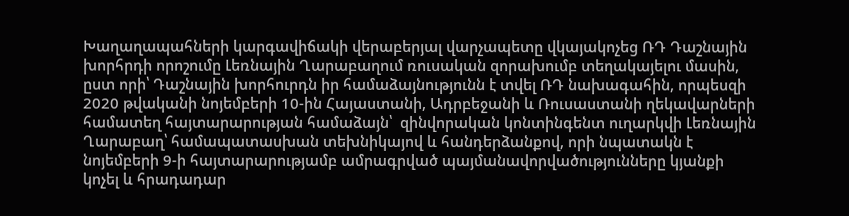Խաղաղապահների կարգավիճակի վերաբերյալ վարչապետը վկայակոչեց ՌԴ Դաշնային խորհրդի որոշումը Լեռնային Ղարաբաղում ռուսական զորախումբ տեղակայելու մասին, ըստ որի՝ Դաշնային խորհուրդն իր համաձայնությունն է տվել ՌԴ նախագահին, որպեսզի 2020 թվականի նոյեմբերի 10-ին Հայաստանի, Ադրբեջանի և Ռուսաստանի ղեկավարների համատեղ հայտարարության համաձայն՝  զինվորական կոնտինգենտ ուղարկվի Լեռնային Ղարաբաղ՝ համապատասխան տեխնիկայով և հանդերձանքով, որի նպատակն է նոյեմբերի 9-ի հայտարարությամբ ամրագրված պայմանավորվածությունները կյանքի կոչել և հրադադար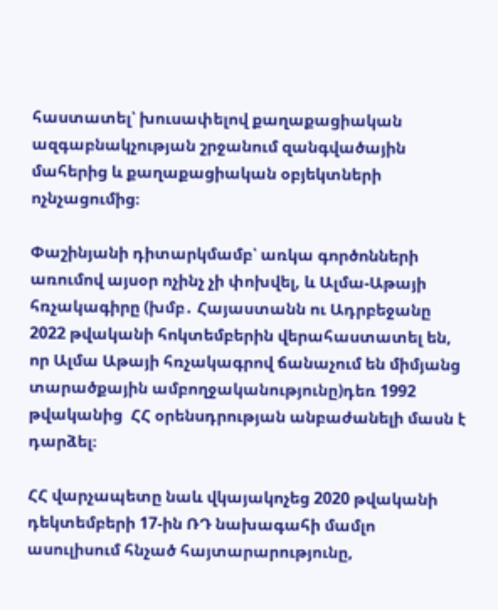հաստատել՝ խուսափելով քաղաքացիական ազգաբնակչության շրջանում զանգվածային մահերից և քաղաքացիական օբյեկտների ոչնչացումից։

Փաշինյանի դիտարկմամբ՝ առկա գործոնների առումով այսօր ոչինչ չի փոխվել, և Ալմա-Աթայի հռչակագիրը (խմբ․ Հայաստանն ու Ադրբեջանը 2022 թվականի հոկտեմբերին վերահաստատել են, որ Ալմա Աթայի հռչակագրով ճանաչում են միմյանց տարածքային ամբողջականությունը)դեռ 1992 թվականից  ՀՀ օրենսդրության անբաժանելի մասն է դարձել։

ՀՀ վարչապետը նաև վկայակոչեց 2020 թվականի դեկտեմբերի 17-ին ՌԴ նախագահի մամլո ասուլիսում հնչած հայտարարությունը,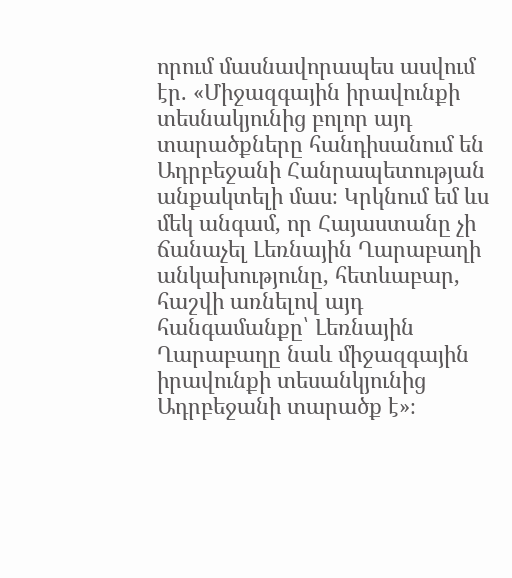որում մասնավորապես ասվում էր. «Միջազգային իրավունքի տեսնակյունից բոլոր այդ տարածքները հանդիսանում են Ադրբեջանի Հանրապետության անքակտելի մաս։ Կրկնում եմ ևս մեկ անգամ, որ Հայաստանը չի ճանաչել Լեռնային Ղարաբաղի անկախությունը, հետևաբար, հաշվի առնելով այդ հանգամանքը՝ Լեռնային Ղարաբաղը նաև միջազգային իրավունքի տեսանկյունից Ադրբեջանի տարածք է»։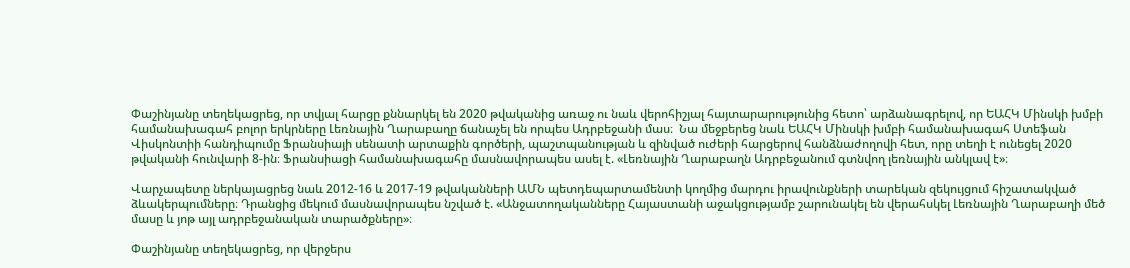Փաշինյանը տեղեկացրեց, որ տվյալ հարցը քննարկել են 2020 թվականից առաջ ու նաև վերոհիշյալ հայտարարությունից հետո՝ արձանագրելով, որ ԵԱՀԿ Մինսկի խմբի համանախագահ բոլոր երկրները Լեռնային Ղարաբաղը ճանաչել են որպես Ադրբեջանի մաս։  Նա մեջբերեց նաև ԵԱՀԿ Մինսկի խմբի համանախագահ Ստեֆան Վիսկոնտիի հանդիպումը Ֆրանսիայի սենատի արտաքին գործերի, պաշտպանության և զինված ուժերի հարցերով հանձնաժողովի հետ, որը տեղի է ունեցել 2020 թվականի հունվարի 8-ին։ Ֆրանսիացի համանախագահը մասնավորապես ասել է. «Լեռնային Ղարաբաղն Ադրբեջանում գտնվող լեռնային անկլավ է»։

Վարչապետը ներկայացրեց նաև 2012-16 և 2017-19 թվականների ԱՄՆ պետդեպարտամենտի կողմից մարդու իրավունքների տարեկան զեկույցում հիշատակված ձևակերպումները։ Դրանցից մեկում մասնավորապես նշված է. «Անջատողականները Հայաստանի աջակցությամբ շարունակել են վերահսկել Լեռնային Ղարաբաղի մեծ մասը և յոթ այլ ադրբեջանական տարածքները»։

Փաշինյանը տեղեկացրեց, որ վերջերս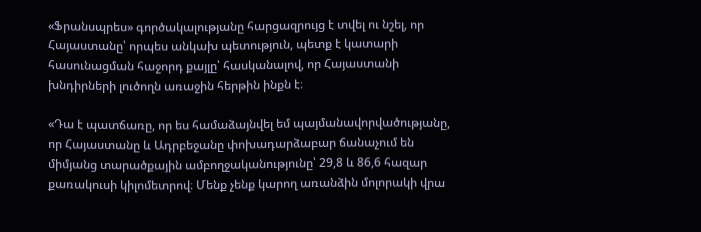«Ֆրանսպրես» գործակալությանը հարցազրույց է տվել ու նշել, որ Հայաստանը՝ որպես անկախ պետություն, պետք է կատարի հասունացման հաջորդ քայլը՝ հասկանալով, որ Հայաստանի խնդիրների լուծողն առաջին հերթին ինքն է։

«Դա է պատճառը, որ ես համաձայնվել եմ պայմանավորվածությանը, որ Հայաստանը և Ադրբեջանը փոխադարձաբար ճանաչում են միմյանց տարածքային ամբողջականությունը՝ 29,8 և 86,6 հազար քառակուսի կիլոմետրով։ Մենք չենք կարող առանձին մոլորակի վրա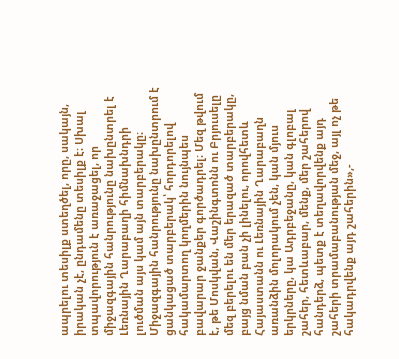ապրելու տեսիլք ստեղծել, որը, սակայն, իրական չէ, ընդամենը տեսիլք է։ Սխալ տպավորություն է առաջացել, որ միջազգային հանրությունը նախընտրել է Լեռնային Ղարաբաղի հիմնախնդրի լուծման այս կամ այն տարբերակը։ Միջազգային հանրությունը նախընտրում է ցանկացած տարբերակ՝ հորդորելով հակամարտող կողմերին նույնպես բավարար ջանքեր գործադրել։ Մեզ թվում է, թե Մոսկվան, Վաշինգտոնն ու Բրյուսելը մեզ բերելու են մեր երազած տարբերակը, բայց նման բան չի լինելու, որովհետև Հայաստանն ու Լեռնային Ղարաբաղն առանձին մոլորակում չեն, կան մյուս երկրները, կա Ադրբեջանը, կան գլոբալ շահեր, հետևաբար, մենք, մեր շահերով հանդերձ, պետք է տեղավորվենք այդ շահերի տրամաբանության մեջ, այլ ոչ թե հակադրվենք այդ շահերին»,-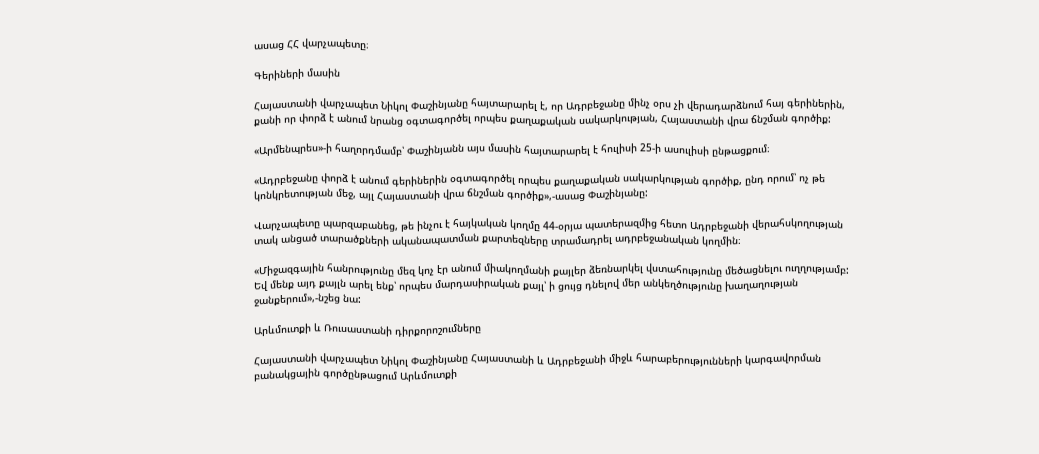ասաց ՀՀ վարչապետը։

Գերիների մասին

Հայաստանի վարչապետ Նիկոլ Փաշինյանը հայտարարել է, որ Ադրբեջանը մինչ օրս չի վերադարձնում հայ գերիներին, քանի որ փորձ է անում նրանց օգտագործել որպես քաղաքական սակարկության, Հայաստանի վրա ճնշման գործիք:

«Արմենպրես»-ի հաղորդմամբ՝ Փաշինյանն այս մասին հայտարարել է հուլիսի 25-ի ասուլիսի ընթացքում։

«Ադրբեջանը փորձ է անում գերիներին օգտագործել որպես քաղաքական սակարկության գործիք, ընդ որում՝ ոչ թե կոնկրետության մեջ, այլ Հայաստանի վրա ճնշման գործիք»,-ասաց Փաշինյանը:

Վարչապետը պարզաբանեց, թե ինչու է հայկական կողմը 44-օրյա պատերազմից հետո Ադրբեջանի վերահսկողության տակ անցած տարածքների ականապատման քարտեզները տրամադրել ադրբեջանական կողմին։

«Միջազգային հանրությունը մեզ կոչ էր անում միակողմանի քայլեր ձեռնարկել վստահությունը մեծացնելու ուղղությամբ: Եվ մենք այդ քայլն արել ենք՝ որպես մարդասիրական քայլ՝ ի ցույց դնելով մեր անկեղծությունը խաղաղության ջանքերում»,-նշեց նա:

Արևմուտքի և Ռուսաստանի դիրքորոշումները

Հայաստանի վարչապետ Նիկոլ Փաշինյանը Հայաստանի և Ադրբեջանի միջև հարաբերությունների կարգավորման բանակցային գործընթացում Արևմուտքի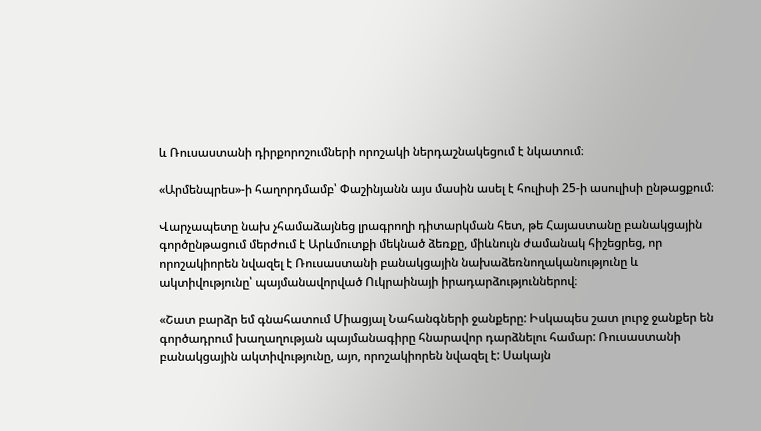և Ռուսաստանի դիրքորոշումների որոշակի ներդաշնակեցում է նկատում։

«Արմենպրես»-ի հաղորդմամբ՝ Փաշինյանն այս մասին ասել է հուլիսի 25-ի ասուլիսի ընթացքում։

Վարչապետը նախ չհամաձայնեց լրագրողի դիտարկման հետ, թե Հայաստանը բանակցային գործընթացում մերժում է Արևմուտքի մեկնած ձեռքը, միևնույն ժամանակ հիշեցրեց, որ որոշակիորեն նվազել է Ռուսաստանի բանակցային նախաձեռնողականությունը և ակտիվությունը՝ պայմանավորված Ուկրաինայի իրադարձություններով։

«Շատ բարձր եմ գնահատում Միացյալ Նահանգների ջանքերը: Իսկապես շատ լուրջ ջանքեր են գործադրում խաղաղության պայմանագիրը հնարավոր դարձնելու համար: Ռուսաստանի բանակցային ակտիվությունը, այո, որոշակիորեն նվազել է: Սակայն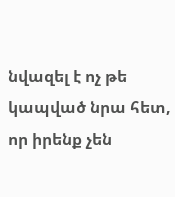նվազել է ոչ թե կապված նրա հետ, որ իրենք չեն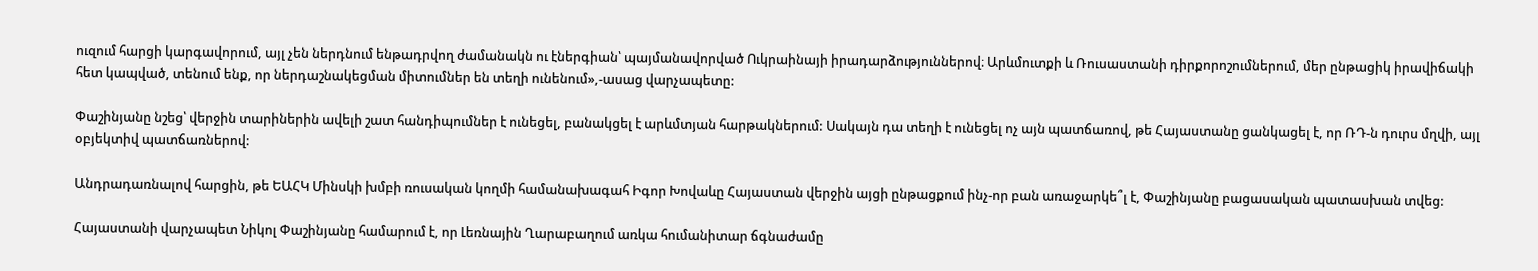ուզում հարցի կարգավորում, այլ չեն ներդնում ենթադրվող ժամանակն ու էներգիան՝ պայմանավորված Ուկրաինայի իրադարձություններով։ Արևմուտքի և Ռուսաստանի դիրքորոշումներում, մեր ընթացիկ իրավիճակի հետ կապված, տենում ենք, որ ներդաշնակեցման միտումներ են տեղի ունենում»,-ասաց վարչապետը:

Փաշինյանը նշեց՝ վերջին տարիներին ավելի շատ հանդիպումներ է ունեցել, բանակցել է արևմտյան հարթակներում: Սակայն դա տեղի է ունեցել ոչ այն պատճառով, թե Հայաստանը ցանկացել է, որ ՌԴ-ն դուրս մղվի, այլ օբյեկտիվ պատճառներով:

Անդրադառնալով հարցին, թե ԵԱՀԿ Մինսկի խմբի ռուսական կողմի համանախագահ Իգոր Խովաևը Հայաստան վերջին այցի ընթացքում ինչ-որ բան առաջարկե՞լ է, Փաշինյանը բացասական պատասխան տվեց:

Հայաստանի վարչապետ Նիկոլ Փաշինյանը համարում է, որ Լեռնային Ղարաբաղում առկա հումանիտար ճգնաժամը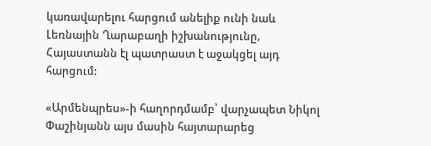կառավարելու հարցում անելիք ունի նաև Լեռնային Ղարաբաղի իշխանությունը, Հայաստանն էլ պատրաստ է աջակցել այդ հարցում:

«Արմենպրես»-ի հաղորդմամբ՝ վարչապետ Նիկոլ Փաշինյանն այս մասին հայտարարեց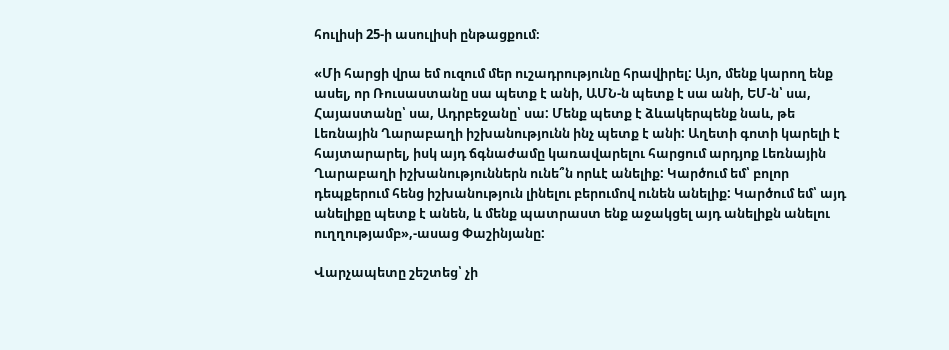հուլիսի 25-ի ասուլիսի ընթացքում։

«Մի հարցի վրա եմ ուզում մեր ուշադրությունը հրավիրել: Այո, մենք կարող ենք ասել, որ Ռուսաստանը սա պետք է անի, ԱՄՆ-ն պետք է սա անի, ԵՄ-ն՝ սա, Հայաստանը՝ սա, Ադրբեջանը՝ սա: Մենք պետք է ձևակերպենք նաև, թե Լեռնային Ղարաբաղի իշխանությունն ինչ պետք է անի: Աղետի գոտի կարելի է հայտարարել, իսկ այդ ճգնաժամը կառավարելու հարցում արդյոք Լեռնային Ղարաբաղի իշխանություններն ունե՞ն որևէ անելիք: Կարծում եմ՝ բոլոր դեպքերում հենց իշխանություն լինելու բերումով ունեն անելիք: Կարծում եմ՝ այդ անելիքը պետք է անեն, և մենք պատրաստ ենք աջակցել այդ անելիքն անելու ուղղությամբ»,-ասաց Փաշինյանը:

Վարչապետը շեշտեց՝ չի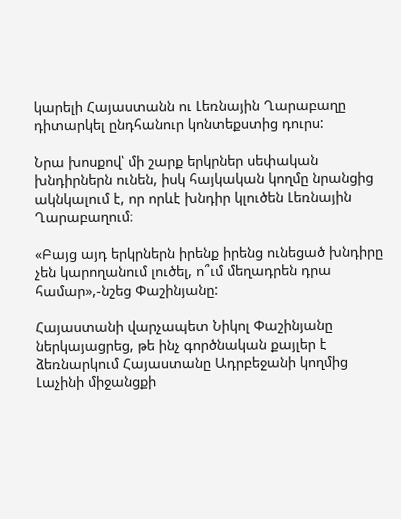կարելի Հայաստանն ու Լեռնային Ղարաբաղը  դիտարկել ընդհանուր կոնտեքստից դուրս:

Նրա խոսքով՝ մի շարք երկրներ սեփական խնդիրներն ունեն, իսկ հայկական կողմը նրանցից ակնկալում է, որ որևէ խնդիր կլուծեն Լեռնային Ղարաբաղում։

«Բայց այդ երկրներն իրենք իրենց ունեցած խնդիրը չեն կարողանում լուծել, ո՞ւմ մեղադրեն դրա համար»,-նշեց Փաշինյանը:

Հայաստանի վարչապետ Նիկոլ Փաշինյանը ներկայացրեց, թե ինչ գործնական քայլեր է ձեռնարկում Հայաստանը Ադրբեջանի կողմից Լաչինի միջանցքի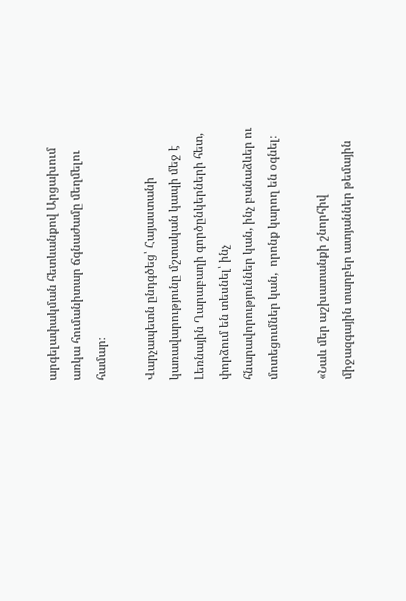արգելափակման հետևանքով Արցախում առկա հումանիտար ճգնաժամը մեղմելու համար։

Վարչապետն ընդգծեց՝ Հայաստանի կառավարությունը մշտական կապի մեջ է Լեռնային Ղարաբաղի գործընկերների հետ, փորձում են տեսնել՝ ինչ հնարավորություններ կան, ինչ բանաձևեր ու մոտեցումներ կան,  որոնք կարող են օգնել։

«Նաև մեր աշխատանքի շնորհիվ միջազգային տարբեր ատյաններ թեմային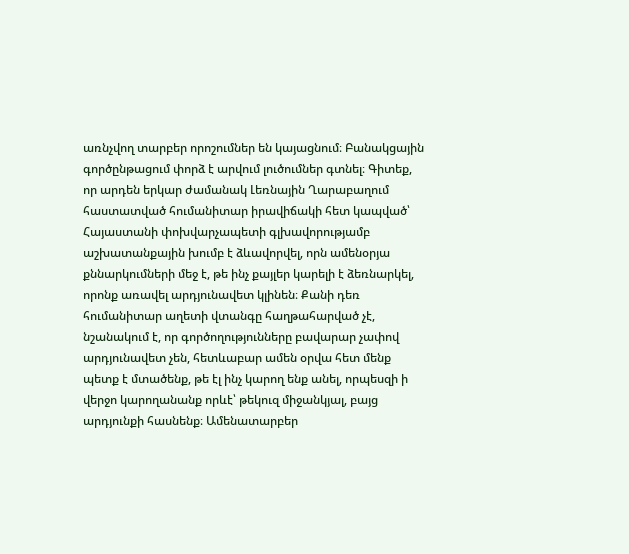առնչվող տարբեր որոշումներ են կայացնում։ Բանակցային գործընթացում փորձ է արվում լուծումներ գտնել։ Գիտեք, որ արդեն երկար ժամանակ Լեռնային Ղարաբաղում հաստատված հումանիտար իրավիճակի հետ կապված՝ Հայաստանի փոխվարչապետի գլխավորությամբ աշխատանքային խումբ է ձևավորվել, որն ամենօրյա քննարկումների մեջ է, թե ինչ քայլեր կարելի է ձեռնարկել, որոնք առավել արդյունավետ կլինեն։ Քանի դեռ հումանիտար աղետի վտանգը հաղթահարված չէ, նշանակում է, որ գործողությունները բավարար չափով արդյունավետ չեն, հետևաբար ամեն օրվա հետ մենք պետք է մտածենք, թե էլ ինչ կարող ենք անել, որպեսզի ի վերջո կարողանանք որևէ՝ թեկուզ միջանկյալ, բայց արդյունքի հասնենք։ Ամենատարբեր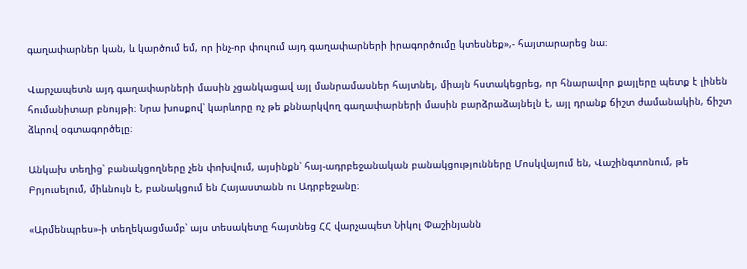գաղափարներ կան, և կարծում եմ, որ ինչ-որ փուլում այդ գաղափարների իրագործումը կտեսնեք»,- հայտարարեց նա։

Վարչապետն այդ գաղափարների մասին չցանկացավ այլ մանրամասներ հայտնել, միայն հստակեցրեց, որ հնարավոր քայլերը պետք է լինեն հումանիտար բնույթի։ Նրա խոսքով՝ կարևորը ոչ թե քննարկվող գաղափարների մասին բարձրաձայնելն է, այլ դրանք ճիշտ ժամանակին, ճիշտ ձևրով օգտագործելը։

Անկախ տեղից՝ բանակցողները չեն փոխվում, այսինքն՝ հայ-ադրբեջանական բանակցությունները Մոսկվայում են, Վաշինգտոնում, թե Բրյուսելում, միևնույն է, բանակցում են Հայաստանն ու Ադրբեջանը։

«Արմենպրես»-ի տեղեկացմամբ՝ այս տեսակետը հայտնեց ՀՀ վարչապետ Նիկոլ Փաշինյանն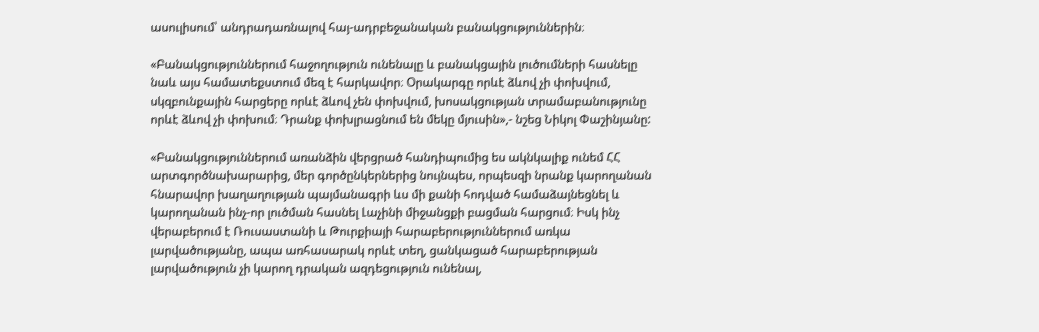ասուլիսում՝ անդրադառնալով հայ-ադրբեջանական բանակցություններին։

«Բանակցություններում հաջողություն ունենալը և բանակցային լուծումների հասնելը նաև այս համատեքստում մեզ է հարկավոր։ Օրակարգը որևէ ձևով չի փոխվում, սկզբունքային հարցերը որևէ ձևով չեն փոխվում, խոսակցության տրամաբանությունը որևէ ձևով չի փոխում։ Դրանք փոխլրացնում են մեկը մյուսին»,- նշեց Նիկոլ Փաշինյանը:

«Բանակցություններում առանձին վերցրած հանդիպումից ես ակնկալիք ունեմ ՀՀ արտգործնախարարից, մեր գործընկերներից նույնպես, որպեսզի նրանք կարողանան հնարավոր խաղաղության պայմանագրի ևս մի քանի հոդված համաձայնեցնել և կարողանան ինչ-որ լուծման հասնել Լաչինի միջանցքի բացման հարցում։ Իսկ ինչ վերաբերում է Ռուսաստանի և Թուրքիայի հարաբերություններում առկա լարվածությանը, ապա առհասարակ որևէ տեղ, ցանկացած հարաբերության լարվածություն չի կարող դրական ազդեցություն ունենալ,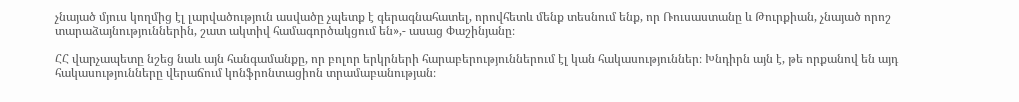չնայած մյուս կողմից էլ լարվածություն ասվածը չպետք է գերագնահատել, որովհետև մենք տեսնում ենք, որ Ռուսաստանը և Թուրքիան, չնայած որոշ տարաձայնություններին, շատ ակտիվ համագործակցում են»,- ասաց Փաշինյանը։

ՀՀ վարչապետը նշեց նաև այն հանգամանքը, որ բոլոր երկրների հարաբերություններում էլ կան հակասություններ։ Խնդիրն այն է, թե որքանով են այդ հակասությունները վերաճում կոնֆրոնտացիոն տրամաբանության։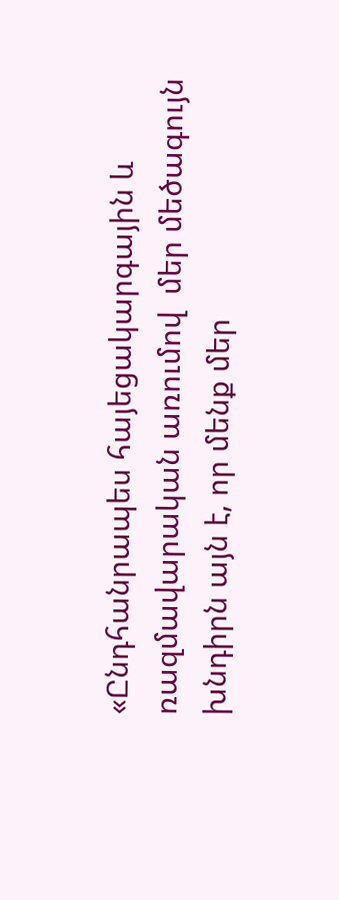«Ընդհանրապես հայեցակարգային և ռազմավարական առումով  մեր մեծագույն խնդիրն այն է, որ մենք մեր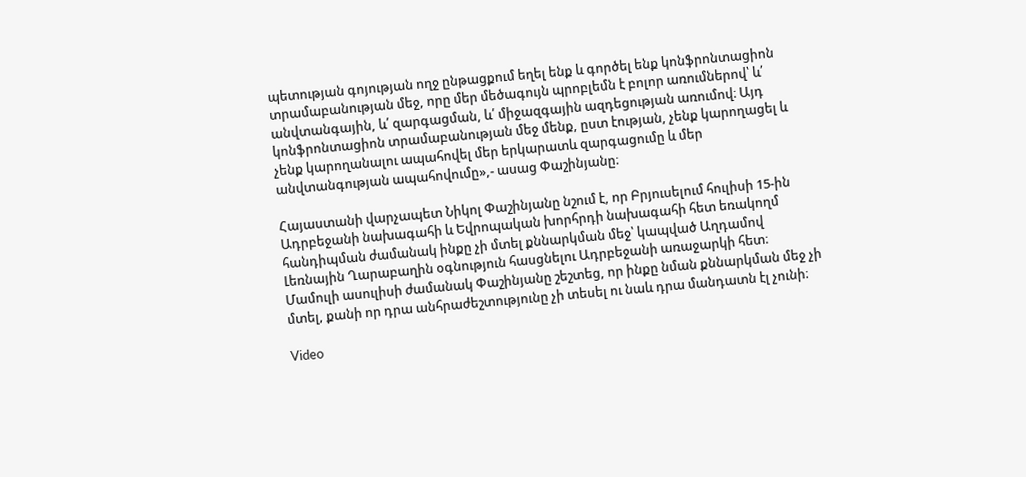պետության գոյության ողջ ընթացքում եղել ենք և գործել ենք կոնֆրոնտացիոն տրամաբանության մեջ, որը մեր մեծագույն պրոբլեմն է բոլոր առումներով՝ և՛ անվտանգային, և՛ զարգացման, և՛ միջազգային ազդեցության առումով։ Այդ կոնֆրոնտացիոն տրամաբանության մեջ մենք, ըստ էության, չենք կարողացել և չենք կարողանալու ապահովել մեր երկարատև զարգացումը և մեր անվտանգության ապահովումը»,- ասաց Փաշինյանը։

Հայաստանի վարչապետ Նիկոլ Փաշինյանը նշում է, որ Բրյուսելում հուլիսի 15-ին Ադրբեջանի նախագահի և Եվրոպական խորհրդի նախագահի հետ եռակողմ հանդիպման ժամանակ ինքը չի մտել քննարկման մեջ՝ կապված Աղդամով Լեռնային Ղարաբաղին օգնություն հասցնելու Ադրբեջանի առաջարկի հետ։ Մամուլի ասուլիսի ժամանակ Փաշինյանը շեշտեց, որ ինքը նման քննարկման մեջ չի մտել, քանի որ դրա անհրաժեշտությունը չի տեսել ու նաև դրա մանդատն էլ չունի։

Video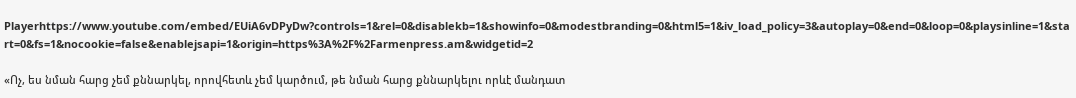Playerhttps://www.youtube.com/embed/EUiA6vDPyDw?controls=1&rel=0&disablekb=1&showinfo=0&modestbranding=0&html5=1&iv_load_policy=3&autoplay=0&end=0&loop=0&playsinline=1&start=0&fs=1&nocookie=false&enablejsapi=1&origin=https%3A%2F%2Farmenpress.am&widgetid=2

«Ոչ, ես նման հարց չեմ քննարկել, որովհետև չեմ կարծում, թե նման հարց քննարկելու որևէ մանդատ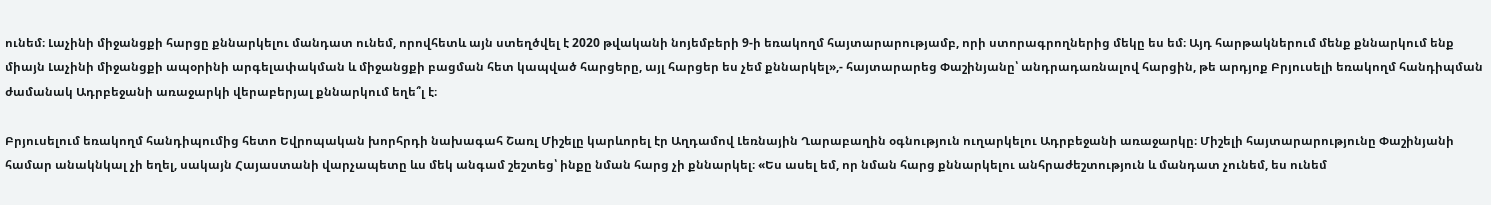ունեմ։ Լաչինի միջանցքի հարցը քննարկելու մանդատ ունեմ, որովհետև այն ստեղծվել է 2020 թվականի նոյեմբերի 9-ի եռակողմ հայտարարությամբ, որի ստորագրողներից մեկը ես եմ։ Այդ հարթակներում մենք քննարկում ենք միայն Լաչինի միջանցքի ապօրինի արգելափակման և միջանցքի բացման հետ կապված հարցերը, այլ հարցեր ես չեմ քննարկել»,- հայտարարեց Փաշինյանը՝ անդրադառնալով հարցին, թե արդյոք Բրյուսելի եռակողմ հանդիպման ժամանակ Ադրբեջանի առաջարկի վերաբերյալ քննարկում եղե՞լ է։

Բրյուսելում եռակողմ հանդիպումից հետո Եվրոպական խորհրդի նախագահ Շառլ Միշելը կարևորել էր Աղդամով Լեռնային Ղարաբաղին օգնություն ուղարկելու Ադրբեջանի առաջարկը։ Միշելի հայտարարությունը Փաշինյանի համար անակնկալ չի եղել, սակայն Հայաստանի վարչապետը ևս մեկ անգամ շեշտեց՝ ինքը նման հարց չի քննարկել։ «Ես ասել եմ, որ նման հարց քննարկելու անհրաժեշտություն և մանդատ չունեմ, ես ունեմ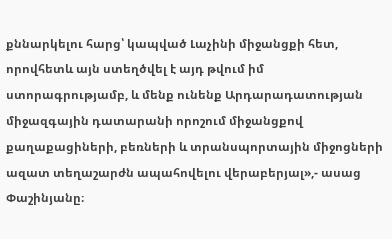քննարկելու հարց՝ կապված Լաչինի միջանցքի հետ, որովհետև այն ստեղծվել է այդ թվում իմ ստորագրությամբ, և մենք ունենք Արդարադատության միջազգային դատարանի որոշում միջանցքով քաղաքացիների, բեռների և տրանսպորտային միջոցների ազատ տեղաշարժն ապահովելու վերաբերյալ»,- ասաց Փաշինյանը։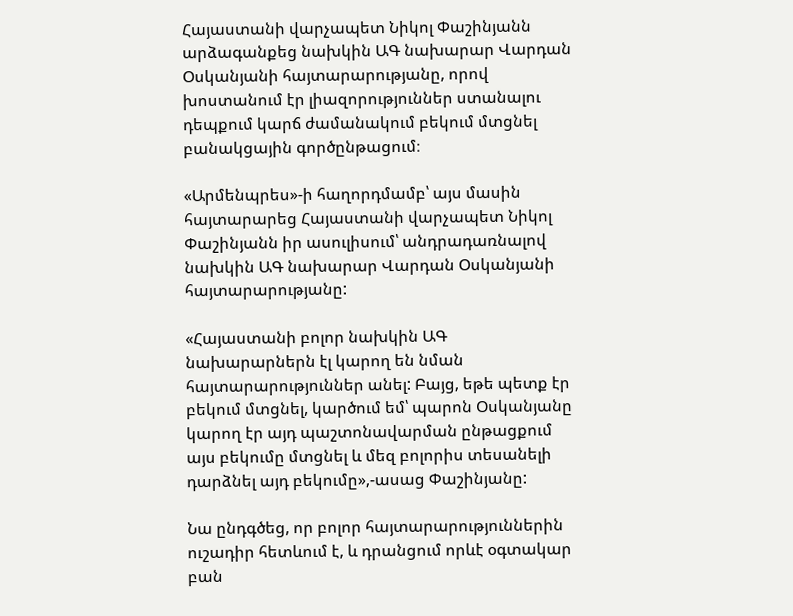Հայաստանի վարչապետ Նիկոլ Փաշինյանն արձագանքեց նախկին ԱԳ նախարար Վարդան Օսկանյանի հայտարարությանը, որով խոստանում էր լիազորություններ ստանալու դեպքում կարճ ժամանակում բեկում մտցնել բանակցային գործընթացում։

«Արմենպրես»-ի հաղորդմամբ՝ այս մասին հայտարարեց Հայաստանի վարչապետ Նիկոլ Փաշինյանն իր ասուլիսում՝ անդրադառնալով նախկին ԱԳ նախարար Վարդան Օսկանյանի հայտարարությանը:

«Հայաստանի բոլոր նախկին ԱԳ նախարարներն էլ կարող են նման հայտարարություններ անել: Բայց, եթե պետք էր բեկում մտցնել, կարծում եմ՝ պարոն Օսկանյանը կարող էր այդ պաշտոնավարման ընթացքում այս բեկումը մտցնել և մեզ բոլորիս տեսանելի դարձնել այդ բեկումը»,-ասաց Փաշինյանը:

Նա ընդգծեց, որ բոլոր հայտարարություններին ուշադիր հետևում է, և դրանցում որևէ օգտակար բան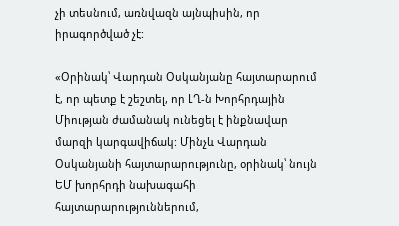չի տեսնում, առնվազն այնպիսին, որ իրագործված չէ:

«Օրինակ՝ Վարդան Օսկանյանը հայտարարում է, որ պետք է շեշտել, որ ԼՂ-ն Խորհրդային Միության ժամանակ ունեցել է ինքնավար մարզի կարգավիճակ: Մինչև Վարդան Օսկանյանի հայտարարությունը, օրինակ՝ նույն ԵՄ խորհրդի նախագահի հայտարարություններում,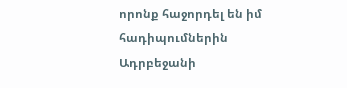որոնք հաջորդել են իմ հադիպումներին Ադրբեջանի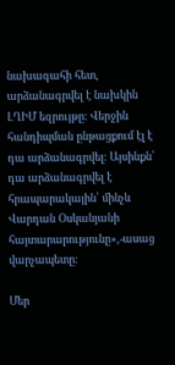նախագահի հետ, արձանագրվել է նախկին ԼՂԻՄ եզրույթը: Վերջին հանդիպման ընթացքում էլ է դա արձանագրվել: Այսինքն՝ դա արձանագրվել է հրապարակային՝ մինչև Վարդան Օսկանյանի հայտարարությունը»,-ասաց վարչապետը:

Մեր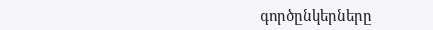գործընկերները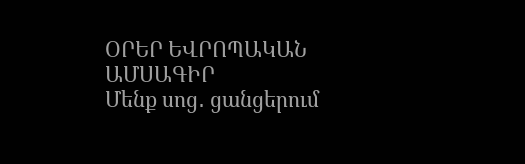ՕՐԵՐ ԵՎՐՈՊԱԿԱՆ ԱՄՍԱԳԻՐ
Մենք սոց․ ցանցերում